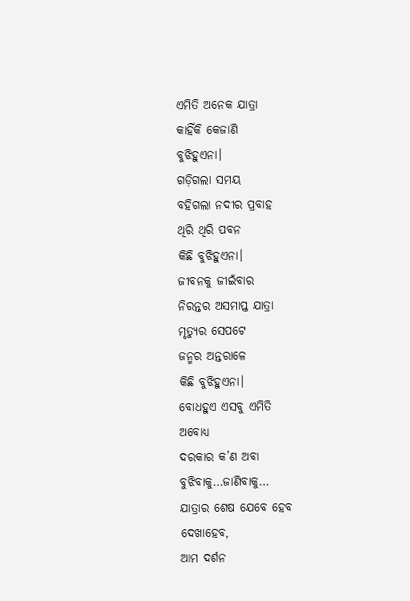ଏମିତି ଅନେକ ଯାତ୍ରା
କାହିଁକି କେଜାଣି
ବୁଝିହୁଏନା।
ଗଡ଼ିଗଲା ସମୟ
ବହିଗଲା ନଦୀର ପ୍ରବାହ
ଥିରି ଥିରି ପବନ
କିଛି ବୁଝିହୁଏନା।
ଜୀବନକୁ ଜୀଇଁବାର
ନିରନ୍ତର ଅସମାପ୍ତ ଯାତ୍ରା
ମୃତ୍ୟୁର ସେପଟେ
ଜନ୍ମର ଅନ୍ତରାଳେ
କିଛି ବୁଝିହୁଏନା।
ବୋଧହୁଏ ଏସବୁ ଏମିତି
ଅବୋଧ୍ୟ
ଦରକାର କ’ଣ ଅବା
ବୁଝିବାକୁ…ଜାଣିବାକୁ…
ଯାତ୍ରାର ଶେଷ ଯେବେ ହେବ
ଦେଖାହେବ,
ଆମ ଦର୍ଶନ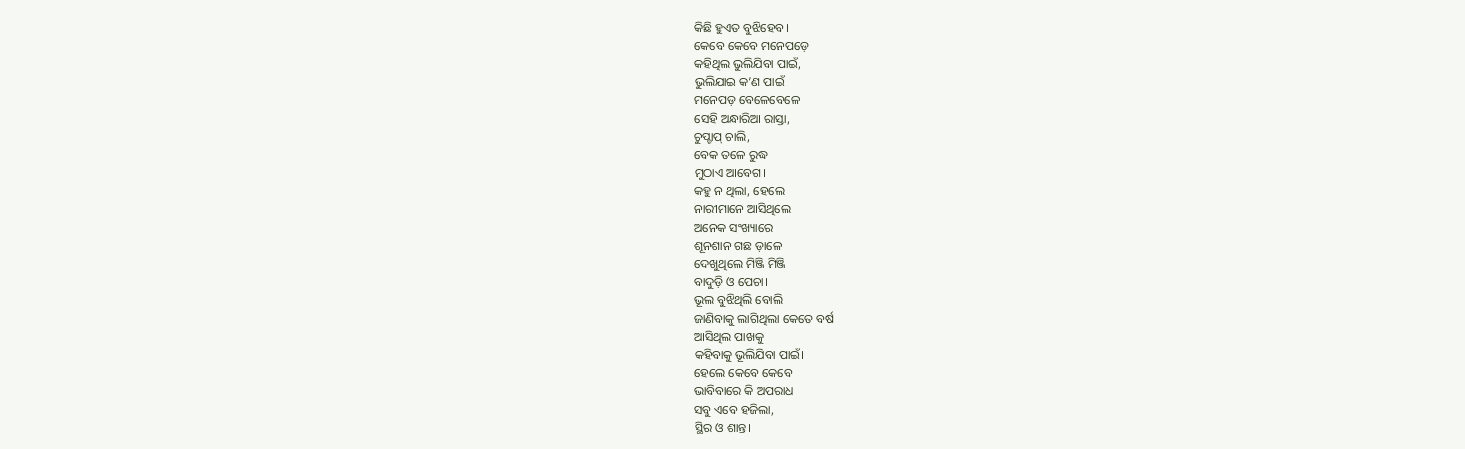କିଛି ହୁଏତ ବୁଝିହେବ।
କେବେ କେବେ ମନେପଡ଼େ
କହିଥିଲ ଭୁଲିଯିବା ପାଇଁ,
ଭୁଲିଯାଇ କ’ଣ ପାଇଁ
ମନେପଡ଼ ବେଳେବେଳେ
ସେହି ଅନ୍ଧାରିଆ ରାସ୍ତା,
ଚୁପ୍ଚାପ୍ ଚାଲି,
ବେକ ତଳେ ରୁଦ୍ଧ
ମୁଠାଏ ଆବେଗ।
କହୁ ନ ଥିଲା, ହେଲେ
ନାରୀମାନେ ଆସିଥିଲେ
ଅନେକ ସଂଖ୍ୟାରେ
ଶୂନଶାନ ଗଛ ଡ଼ାଳେ
ଦେଖୁଥିଲେ ମିଞ୍ଜି ମିଞ୍ଜି
ବାଦୁଡ଼ି ଓ ପେଚା।
ଭୂଲ ବୁଝିଥିଲି ବୋଲି
ଜାଣିବାକୁ ଲାଗିଥିଲା କେତେ ବର୍ଷ
ଆସିଥିଲ ପାଖକୁ
କହିବାକୁ ଭୂଲିଯିବା ପାଇଁ।
ହେଲେ କେବେ କେବେ
ଭାବିବାରେ କି ଅପରାଧ
ସବୁ ଏବେ ହଜିଲା,
ସ୍ଥିର ଓ ଶାନ୍ତ।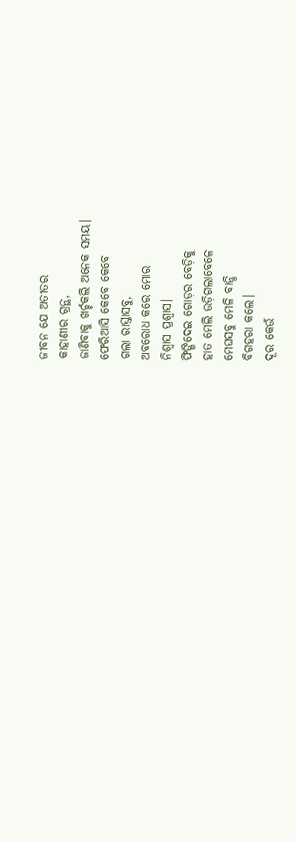ଜୀବନ ଯେ ଅତୀତର
କାହାଣୀର ଗ୍ରନ୍ଥ,
ଜାଣିବାକୁ ଖର୍ଚ୍ଚକଲି ଅନେକ ସମୟ।
ଫେରିଆସି କେବେ କେବେ
ଗଲା ରାସ୍ତାସବୁ,
ଅବରୋଧ କରେ ମୋର
ନିଶ୍ବାସ ପ୍ରଶ୍ବାସ।
ଫିଙ୍ଗିଦେଇ ଗୋଡ଼ର ବେଡ଼ିକୁ
ହାତ ମେଲି ଉଡ଼ିଗଲାବେଳେ
ମେଘସବୁ ମେଳି ବାନ୍ଧି
ବିଗହରା କଲେ।
ଦୂର କେଉଁ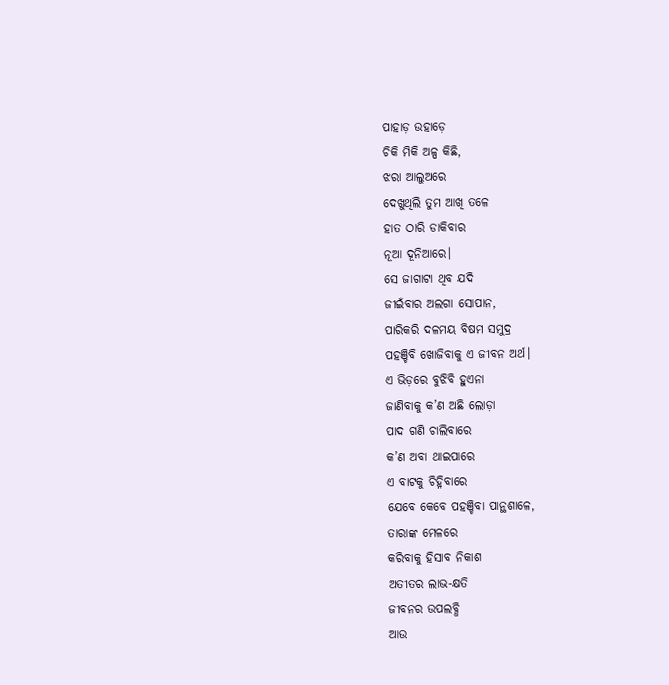ପାହାଡ଼ ଉହାଡ଼େ
ଚିକି ମିକି ଅଳ୍ପ କିଛି,
ଝରା ଆଲୁଅରେ
ଦେଖୁଥିଲି ତୁମ ଆଖି ତଳେ
ହାତ ଠାରି ଡାକିବାର
ନୂଆ ଦୂନିଆରେ।
ସେ ଜାଗାଟା ଥିବ ଯଦି
ଜୀଇଁବାର ଅଲଗା ସୋପାନ,
ପାରିକରି ଦଳମୟ ବିଷମ ସମୁଦ୍ର
ପହଞ୍ଚିବି ଖୋଜିବାକୁ ଏ ଜୀବନ ଅର୍ଥ।
ଏ ଭିଡ଼ରେ ବୁଝିବି ହୁଏନା
ଜାଣିବାକୁ କ’ଣ ଅଛି ଲୋଡ଼ା
ପାଦ ଗଣି ଚାଲିବାରେ
କ’ଣ ଅବା ଥାଇପାରେ
ଏ ବାଟକୁ ଚିହ୍ନିବାରେ
ଯେବେ କେବେ ପହଞ୍ଚିବା ପାନ୍ଥଶାଳେ,
ତାରାଙ୍କ ମେଳରେ
କରିବାକୁ ହିସାବ ନିକାଶ
ଅତୀତର ଲାଭ-କ୍ଷତି
ଜୀବନର ଉପଲବ୍ଧି
ଆଉ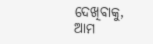ଦେଖିବାକୁ, ଆମ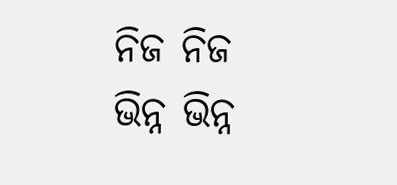ନିଜ ନିଜ
ଭିନ୍ନ ଭିନ୍ନ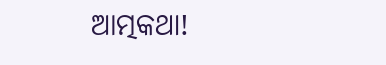ଆତ୍ମକଥା!